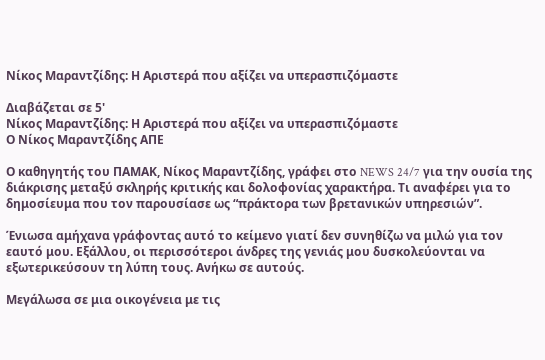Νίκος Μαραντζίδης: Η Αριστερά που αξίζει να υπερασπιζόμαστε

Διαβάζεται σε 5'
Νίκος Μαραντζίδης: Η Αριστερά που αξίζει να υπερασπιζόμαστε
Ο Νίκος Μαραντζίδης ΑΠΕ

Ο καθηγητής του ΠΑΜΑΚ, Νίκος Μαραντζίδης, γράφει στο NEWS 24/7 για την ουσία της διάκρισης μεταξύ σκληρής κριτικής και δολοφονίας χαρακτήρα. Τι αναφέρει για το δημοσίευμα που τον παρουσίασε ως “πράκτορα των βρετανικών υπηρεσιών”.

Ένιωσα αμήχανα γράφοντας αυτό το κείμενο γιατί δεν συνηθίζω να μιλώ για τον εαυτό μου. Εξάλλου, οι περισσότεροι άνδρες της γενιάς μου δυσκολεύονται να εξωτερικεύσουν τη λύπη τους. Ανήκω σε αυτούς.

Μεγάλωσα σε μια οικογένεια με τις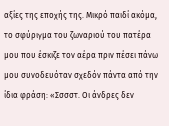αξίες της εποχής της. Μικρό παιδί ακόμα, το σφύριγμα του ζωναριού του πατέρα μου που έσκιζε τον αέρα πριν πέσει πάνω μου συνοδευόταν σχεδόν πάντα από την ίδια φράση: «Σσσστ. Οι άνδρες δεν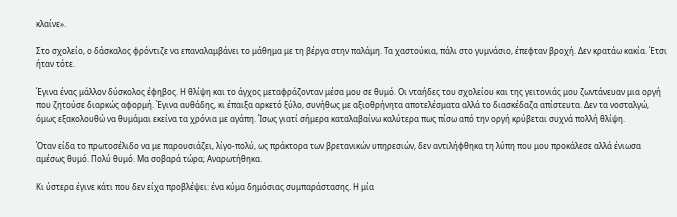κλαίνε».

Στο σχολείο, ο δάσκαλος φρόντιζε να επαναλαμβάνει το μάθημα με τη βέργα στην παλάμη. Τα χαστούκια, πάλι στο γυμνάσιο, έπεφταν βροχή. Δεν κρατάω κακία. Έτσι ήταν τότε.

Έγινα ένας μάλλον δύσκολος έφηβος. Η θλίψη και το άγχος μεταφράζονταν μέσα μου σε θυμό. Οι νταήδες του σχολείου και της γειτονιάς μου ζωντάνευαν μια οργή που ζητούσε διαρκώς αφορμή. Έγινα αυθάδης, κι έπαιξα αρκετό ξύλο, συνήθως με αξιοθρήνητα αποτελέσματα αλλά το διασκέδαζα απίστευτα. Δεν τα νοσταλγώ, όμως εξακολουθώ να θυμάμαι εκείνα τα χρόνια με αγάπη. Ίσως γιατί σήμερα καταλαβαίνω καλύτερα πως πίσω από την οργή κρύβεται συχνά πολλή θλίψη.

Όταν είδα το πρωτοσέλιδο να με παρουσιάζει, λίγο-πολύ, ως πράκτορα των βρετανικών υπηρεσιών, δεν αντιλήφθηκα τη λύπη που μου προκάλεσε αλλά ένιωσα αμέσως θυμό. Πολύ θυμό. Μα σοβαρά τώρα; Αναρωτήθηκα.

Κι ύστερα έγινε κάτι που δεν είχα προβλέψει: ένα κύμα δημόσιας συμπαράστασης. Η μία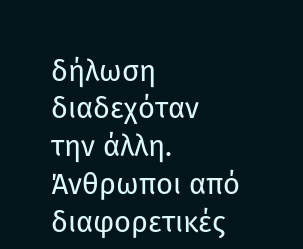δήλωση διαδεχόταν την άλλη. Άνθρωποι από διαφορετικές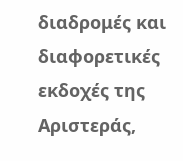διαδρομές και διαφορετικές εκδοχές της Αριστεράς,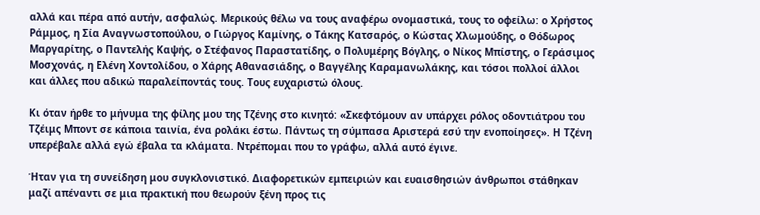αλλά και πέρα από αυτήν, ασφαλώς. Μερικούς θέλω να τους αναφέρω ονομαστικά, τους το οφείλω: ο Χρήστος Ράμμος, η Σία Αναγνωστοπούλου, ο Γιώργος Καμίνης, ο Τάκης Κατσαρός, ο Κώστας Χλωμούδης, ο Θόδωρος Μαργαρίτης, ο Παντελής Καψής, ο Στέφανος Παραστατίδης, ο Πολυμέρης Βόγλης, ο Νίκος Μπίστης, ο Γεράσιμος Μοσχονάς, η Ελένη Χοντολίδου, ο Χάρης Αθανασιάδης, ο Βαγγέλης Καραμανωλάκης, και τόσοι πολλοί άλλοι και άλλες που αδικώ παραλείποντάς τους. Τους ευχαριστώ όλους.

Κι όταν ήρθε το μήνυμα της φίλης μου της Τζένης στο κινητό: «Σκεφτόμουν αν υπάρχει ρόλος οδοντιάτρου του Τζέιμς Μποντ σε κάποια ταινία, ένα ρολάκι έστω. Πάντως τη σύμπασα Αριστερά εσύ την ενοποίησες». Η Τζένη υπερέβαλε αλλά εγώ έβαλα τα κλάματα. Ντρέπομαι που το γράφω, αλλά αυτό έγινε.

Ήταν για τη συνείδηση μου συγκλονιστικό. Διαφορετικών εμπειριών και ευαισθησιών άνθρωποι στάθηκαν μαζί απέναντι σε μια πρακτική που θεωρούν ξένη προς τις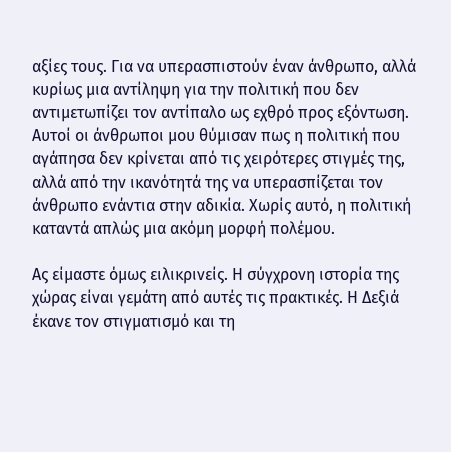αξίες τους. Για να υπερασπιστούν έναν άνθρωπο, αλλά κυρίως μια αντίληψη για την πολιτική που δεν αντιμετωπίζει τον αντίπαλο ως εχθρό προς εξόντωση. Αυτοί οι άνθρωποι μου θύμισαν πως η πολιτική που αγάπησα δεν κρίνεται από τις χειρότερες στιγμές της, αλλά από την ικανότητά της να υπερασπίζεται τον άνθρωπο ενάντια στην αδικία. Χωρίς αυτό, η πολιτική καταντά απλώς μια ακόμη μορφή πολέμου.

Ας είμαστε όμως ειλικρινείς. Η σύγχρονη ιστορία της χώρας είναι γεμάτη από αυτές τις πρακτικές. Η Δεξιά έκανε τον στιγματισμό και τη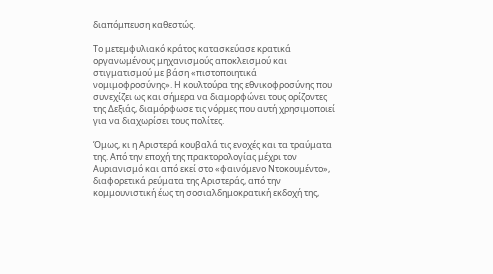διαπόμπευση καθεστώς.

Το μετεμφυλιακό κράτος κατασκεύασε κρατικά οργανωμένους μηχανισμούς αποκλεισμού και στιγματισμού με βάση «πιστοποιητικά νομιμοφροσύνης». Η κουλτούρα της εθνικοφροσύνης που συνεχίζει ως και σήμερα να διαμορφώνει τους ορίζοντες της Δεξιάς, διαμόρφωσε τις νόρμες που αυτή χρησιμοποιεί για να διαχωρίσει τους πολίτες.

Όμως, κι η Αριστερά κουβαλά τις ενοχές και τα τραύματα της. Από την εποχή της πρακτορολογίας μέχρι τον Αυριανισμό και από εκεί στο «φαινόμενο Ντοκουμέντο», διαφορετικά ρεύματα της Αριστεράς, από την κομμουνιστική έως τη σοσιαλδημοκρατική εκδοχή της,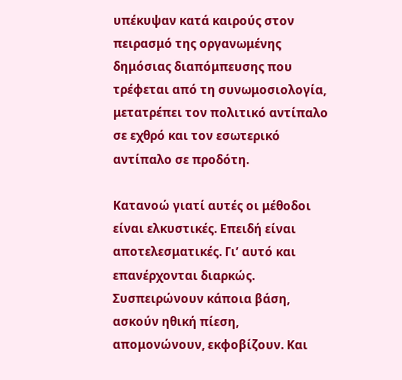υπέκυψαν κατά καιρούς στον πειρασμό της οργανωμένης δημόσιας διαπόμπευσης που τρέφεται από τη συνωμοσιολογία, μετατρέπει τον πολιτικό αντίπαλο σε εχθρό και τον εσωτερικό αντίπαλο σε προδότη.

Κατανοώ γιατί αυτές οι μέθοδοι είναι ελκυστικές. Επειδή είναι αποτελεσματικές. Γι’ αυτό και επανέρχονται διαρκώς. Συσπειρώνουν κάποια βάση, ασκούν ηθική πίεση, απομονώνουν, εκφοβίζουν. Και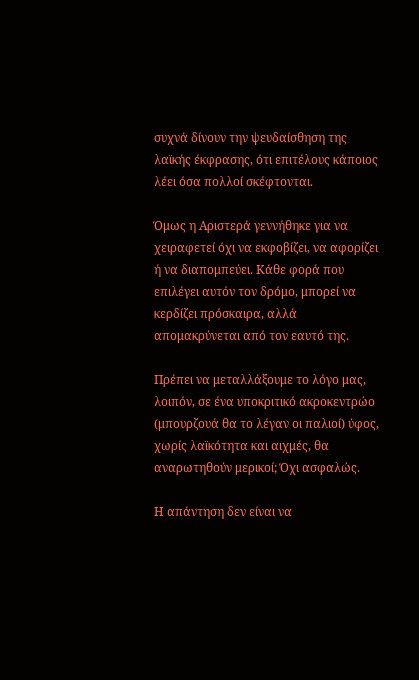συχνά δίνουν την ψευδαίσθηση της λαϊκής έκφρασης, ότι επιτέλους κάποιος λέει όσα πολλοί σκέφτονται.

Όμως η Αριστερά γεννήθηκε για να χειραφετεί όχι να εκφοβίζει, να αφορίζει ή να διαπομπεύει. Κάθε φορά που επιλέγει αυτόν τον δρόμο, μπορεί να κερδίζει πρόσκαιρα, αλλά απομακρύνεται από τον εαυτό της.

Πρέπει να μεταλλάξουμε το λόγο μας, λοιπόν, σε ένα υποκριτικό ακροκεντρώο (μπουρζουά θα το λέγαν οι παλιοί) ύφος, χωρίς λαϊκότητα και αιχμές, θα αναρωτηθούν μερικοί; Όχι ασφαλώς.

Η απάντηση δεν είναι να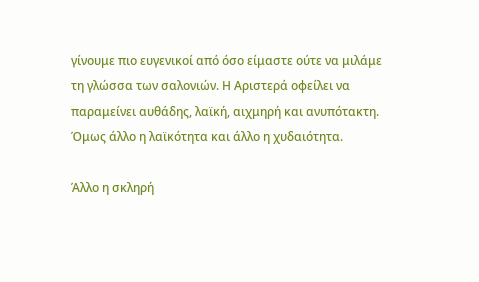γίνουμε πιο ευγενικοί από όσο είμαστε ούτε να μιλάμε τη γλώσσα των σαλονιών. Η Αριστερά οφείλει να παραμείνει αυθάδης, λαϊκή, αιχμηρή και ανυπότακτη. Όμως άλλο η λαϊκότητα και άλλο η χυδαιότητα.

Άλλο η σκληρή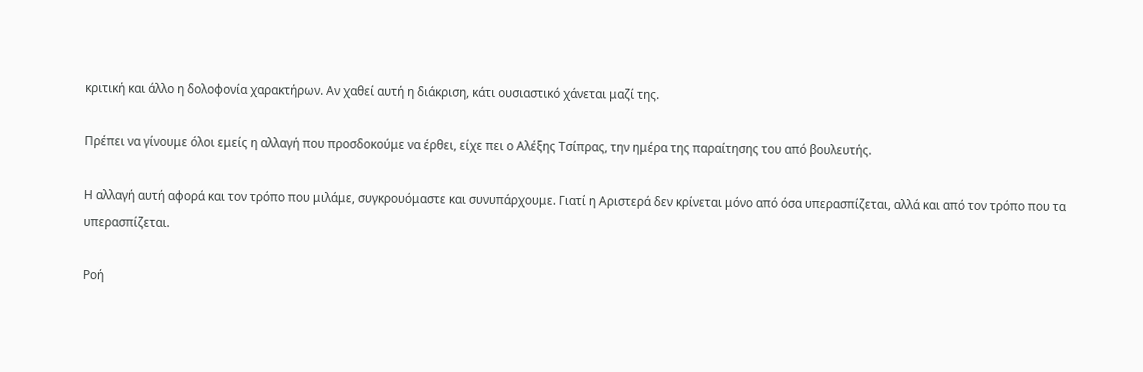κριτική και άλλο η δολοφονία χαρακτήρων. Αν χαθεί αυτή η διάκριση, κάτι ουσιαστικό χάνεται μαζί της.

Πρέπει να γίνουμε όλοι εμείς η αλλαγή που προσδοκούμε να έρθει, είχε πει ο Αλέξης Τσίπρας, την ημέρα της παραίτησης του από βουλευτής.

Η αλλαγή αυτή αφορά και τον τρόπο που μιλάμε, συγκρουόμαστε και συνυπάρχουμε. Γιατί η Αριστερά δεν κρίνεται μόνο από όσα υπερασπίζεται, αλλά και από τον τρόπο που τα υπερασπίζεται.

Ροή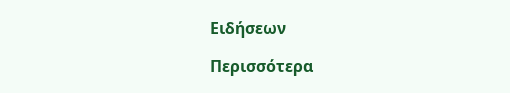Ειδήσεων

Περισσότερα